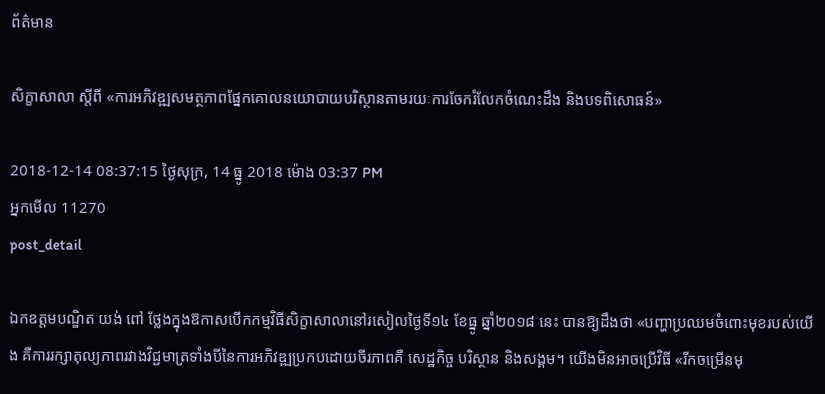ព័ត៌មាន

សិក្ខាសាលា ស្តីពី «ការអភិវឌ្ឍសមត្ថភាពផ្នែកគោលនយោបាយបរិស្ថានតាមរយៈការចែករំលែកចំណេះដឹង និងបទពិសោធន៍»

2018-12-14 08:37:15 ថ្ងៃសុក្រ, 14 ធ្នូ 2018 ម៉ោង 03:37 PM
អ្នកមើល 11270
post_detail

ឯកឧត្តមបណ្ឌិត យង់ ពៅ ថ្លែងក្នុងឱកាសបើកកម្មវិធីសិក្ខាសាលានៅរសៀលថ្ងៃទី១៤ ខែធ្នូ ឆ្នាំ២០១៨ នេះ បានឱ្យដឹងថា «បញ្ហាប្រឈមចំពោះមុខរបស់យើង គឺការរក្សាតុល្យភាពរវាងវិជ្ជមាត្រទាំងបីនៃការអភិវឌ្ឍប្រកបដោយចីរភាពគឺ សេដ្ឋកិច្ច បរិស្ថាន និងសង្គម។ យើងមិនអាចប្រើវិធី «រីកចម្រើនមុ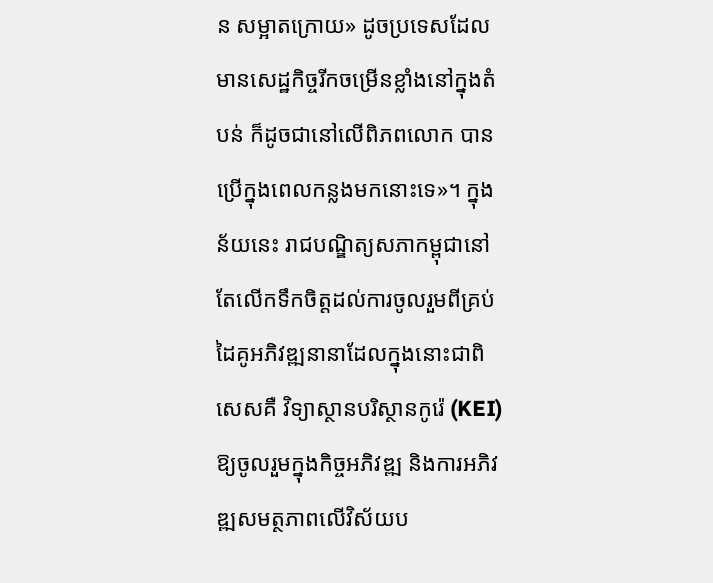ន សម្អាតក្រោយ» ដូចប្រទេសដែលមានសេដ្ឋកិច្ចរីកចម្រើនខ្លាំងនៅក្នុងតំបន់ ក៏ដូចជានៅលើពិភពលោក បានប្រើក្នុងពេលកន្លងមកនោះទេ»។ ក្នុងន័យនេះ រាជបណ្ឌិត្យសភាកម្ពុជានៅតែលើកទឹកចិត្តដល់ការចូលរួមពីគ្រប់ដៃគូអភិវឌ្ឍនានាដែលក្នុងនោះជាពិសេសគឺ វិទ្យាស្ថានបរិស្ថានកូរ៉េ (KEI) ឱ្យចូលរួមក្នុងកិច្ចអភិវឌ្ឍ និងការអភិវឌ្ឍសមត្ថភាពលើវិស័យប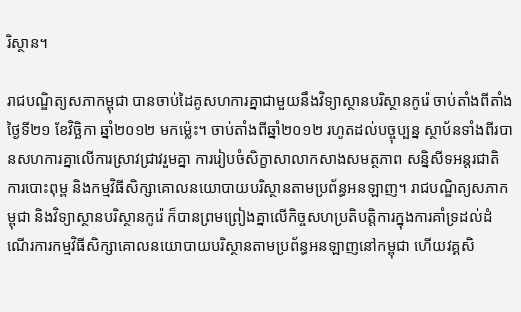រិស្ថាន។

រាជបណ្ឌិត្យសភាកម្ពុជា បានចាប់ដៃគូសហការគ្នាជាមួយនឹងវិទ្យាស្ថានបរិស្ថានកូរ៉េ ចាប់តាំងពីតាំងថ្ងៃទី២១ ខែវិចិ្ឆកា ឆ្នាំ២០១២ មកម្ល៉េះ។ ចាប់តាំងពីឆ្នាំ២០១២ រហូតដល់បច្ចុប្បន្ន ស្ថាប័នទាំងពីរបានសហការគ្នាលើការស្រាវជ្រាវរួមគ្នា ការរៀបចំសិក្ខាសាលាកសាងសមត្ថភាព សន្និសីទអន្តរជាតិ ការបោះពុម្ព និងកម្មវិធីសិក្សាគោលនយោបាយបរិស្ថានតាមប្រព័ន្ធអនឡាញ។ រាជបណ្ឌិត្យសភាកម្ពុជា និងវិទ្យាស្ថានបរិស្ថានកូរ៉េ ក៏បានព្រមព្រៀងគ្នាលើកិច្ចសហប្រតិបត្តិការក្នុងការគាំទ្រដល់ដំណើរការកម្មវិធីសិក្សាគោលនយោបាយបរិស្ថានតាមប្រព័ន្ធអនឡាញនៅកម្ពុជា ហើយវគ្គសិ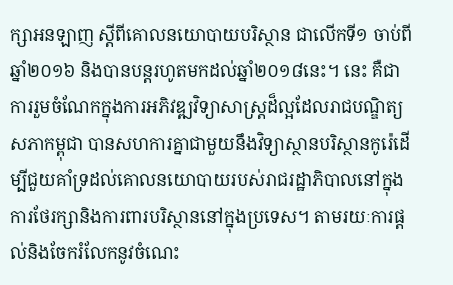ក្សាអនឡាញ ស្តីពីគោលនយោបាយបរិស្ថាន ជាលើកទី១ ចាប់ពីឆ្នាំ២០១៦ និងបានបន្តរហូតមកដល់ឆ្នាំ២០១៨នេះ។ នេះ គឺជាការរួមចំណែកក្នុងការអភិវឌ្ឍវិទ្យាសាស្ត្រដ៏ល្អដែលរាជបណ្ឌិត្យសភាកម្ពុជា បានសហការគ្នាជាមួយនឹងវិទ្យាស្ថានបរិស្ថានកូរ៉េដើម្បីជួយគាំទ្រដល់គោលនយោបាយរបស់រាជរដ្ឋាភិបាលនៅក្នុងការថែរក្សានិងការពារបរិស្ថាននៅក្នុងប្រទេស។ តាមរយៈការផ្តល់និងចែករំលែកនូវចំណេះ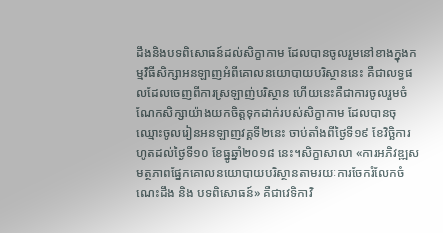ដឹងនិងបទពិសោធន៍ដល់សិក្ខាកាម ដែលបានចូលរួមនៅខាងក្នុងកម្មវិធីសិក្សាអនឡាញអំពីគោលនយោបាយបរិស្ថាននេះ គឺជាលទ្ធផលដែលចេញពីការស្រឡាញ់បរិស្ថាន ហើយនេះគឺជាការចូលរួមចំណែកសិក្សាយ៉ាងយកចិត្តទុកដាក់របស់សិក្ខាកាម ដែលបានចុឈ្មោះចូលរៀនអនឡាញវគ្គទី២នេះ ចាប់តាំងពីថ្ងៃទី១៩ ខែវិច្ឆិការហូតដល់ថ្ងៃទី១០ ខែធ្នូឆ្នាំ២០១៨ នេះ។សិក្ខាសាលា «ការអភិវឌ្ឍសមត្ថភាពផ្នែកគោលនយោបាយបរិស្ថានតាមរយៈការចែករំលែកចំណេះដឹង និង បទពិសោធន៍» គឺជាវេទិកាវិ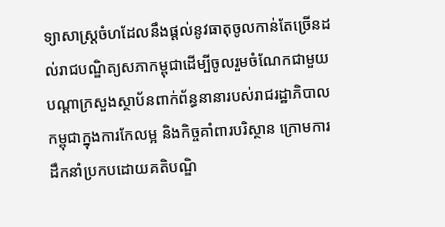ទ្យាសាស្រ្តចំហដែលនឹងផ្តល់នូវធាតុចូលកាន់តែច្រើនដល់រាជបណ្ឌិត្យសភាកម្ពុជាដើម្បីចូលរួមចំណែកជាមួយបណ្តាក្រសួងស្ថាប័នពាក់ព័ន្ធនានារបស់រាជរដ្ឋាភិបាលកម្ពុជាក្នុងការកែលម្អ និងកិច្ចគាំពារបរិស្ថាន ក្រោមការដឹកនាំប្រកបដោយគតិបណ្ឌិ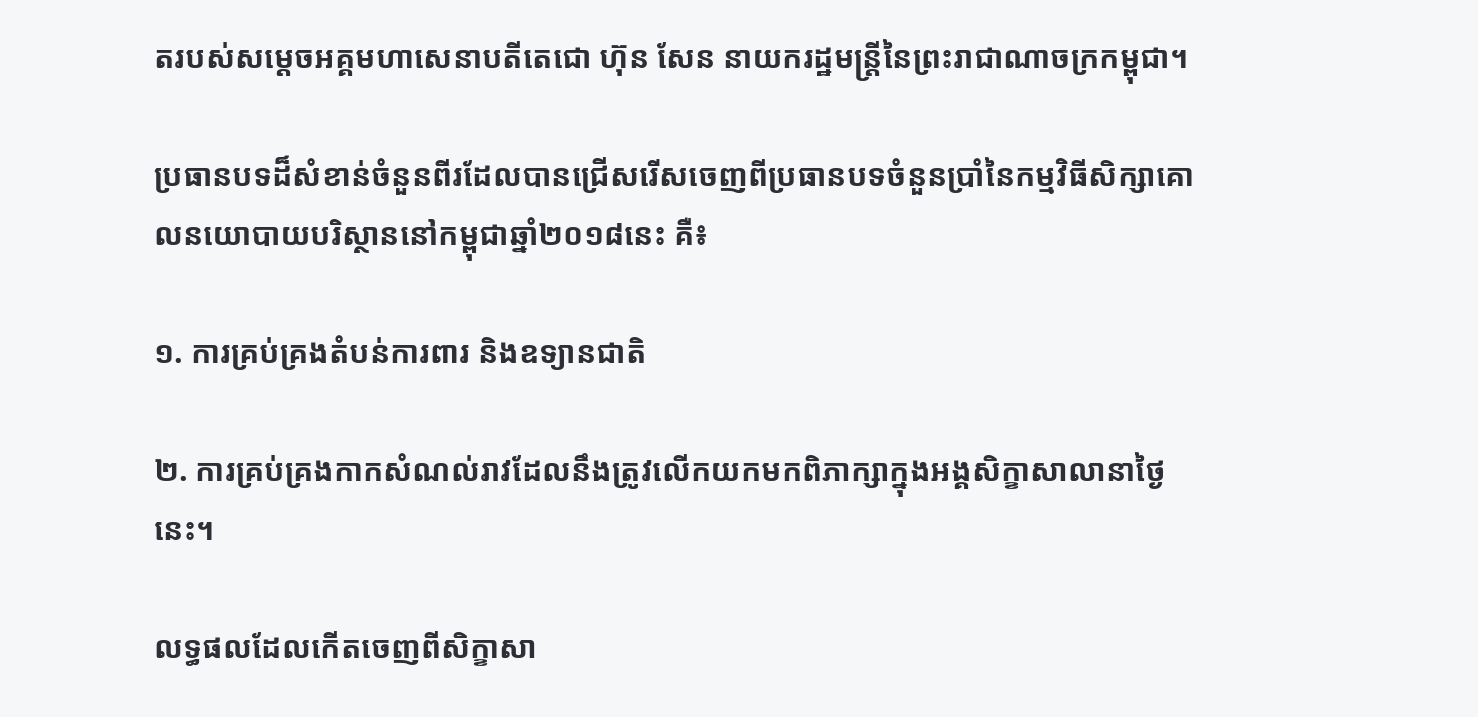តរបស់សម្តេចអគ្គមហាសេនាបតីតេជោ ហ៊ុន សែន នាយករដ្ឋមន្ត្រីនៃព្រះរាជាណាចក្រកម្ពុជា។

ប្រធានបទដ៏សំខាន់ចំនួនពីរដែលបានជ្រើសរើសចេញពីប្រធានបទចំនួនប្រាំនៃកម្មវិធីសិក្សាគោលនយោបាយបរិស្ថាននៅកម្ពុជាឆ្នាំ២០១៨នេះ គឺ៖

១. ការគ្រប់គ្រងតំបន់ការពារ និងឧទ្យានជាតិ

២. ការគ្រប់គ្រងកាកសំណល់រាវដែលនឹងត្រូវលើកយកមកពិភាក្សាក្នុងអង្គសិក្ខាសាលានាថ្ងៃនេះ។

លទ្ធផលដែលកើតចេញពីសិក្ខាសា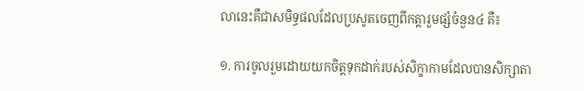លានេះគឺជាសមិទ្ធផលដែលប្រសូតចេញពីកត្តារួមផ្សំចំនួន៤ គឺ៖

១. ការចូលរួមដោយយកចិត្តទុកដាក់របស់សិក្ខាកាមដែលបានសិក្សាតា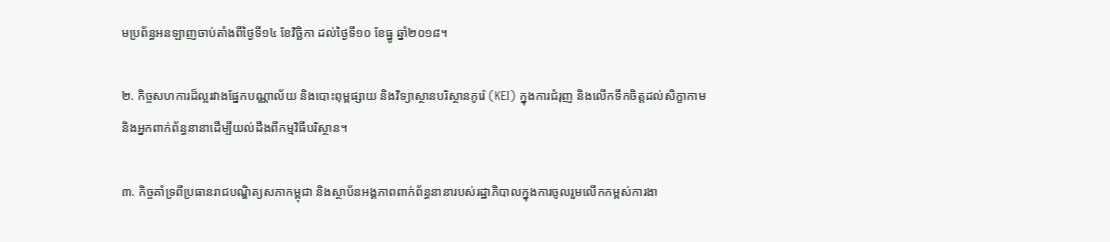មប្រព័ន្ធអនឡាញចាប់តាំងពីថ្ងៃទី១៤ ខែវិច្ឆិកា ដល់ថ្ងៃទី១០ ខែធ្នូ ឆ្នាំ២០១៨។

២. កិច្ចសហការដ៏ល្អរវាងផ្នែកបណ្ណាល័យ និងបោះពុម្ពផ្សាយ និងវិទ្យាស្ថានបរិស្ថានកូរ៉េ (KEI) ក្នុងការជំរុញ និងលើកទឹកចិត្តដល់សិក្ខាកាម និងអ្នកពាក់ព័ន្ធនានាដើម្បីយល់ដឹងពីកម្មវិធីបរិស្ថាន។

៣. កិច្ចគាំទ្រពីប្រធានរាជបណ្ឌិត្យសភាកម្ពុជា និងស្ថាប័នអង្គភាពពាក់ព័ន្ធនានារបស់រដ្ឋាភិបាលក្នុងការចូលរួមលើកកម្ពស់ការងា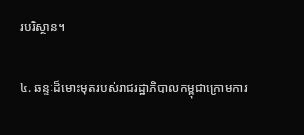របរិស្ថាន។

៤. ឆន្ទៈដ៏មោះមុតរបស់រាជរដ្ឋាភិបាលកម្ពុជាក្រោមការ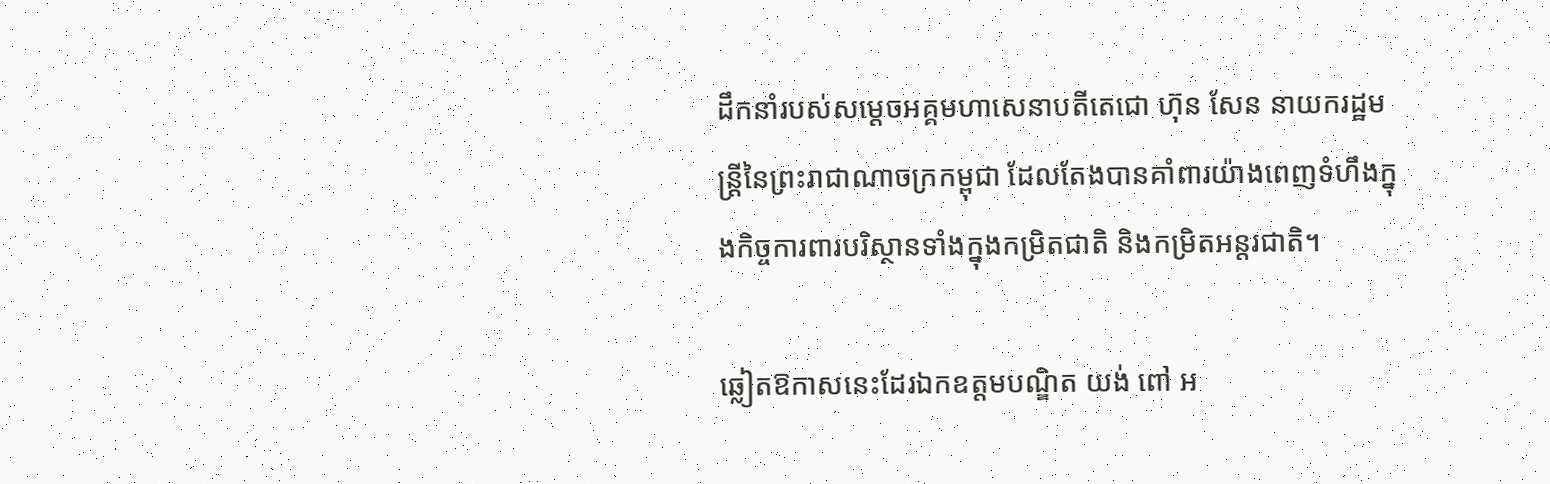ដឹកនាំរបស់សម្តេចអគ្គមហាសេនាបតីតេជោ ហ៊ុន សែន នាយករដ្ឋមន្ត្រីនៃព្រះរាជាណាចក្រកម្ពុជា ដែលតែងបានគាំពារយ៉ាងពេញទំហឹងក្នុងកិច្ចការពារបរិស្ថានទាំងក្នុងកម្រិតជាតិ និងកម្រិតអន្តរជាតិ។

ឆ្លៀតឱកាសនេះដែរឯកឧត្តមបណ្ឌិត យង់ ពៅ អ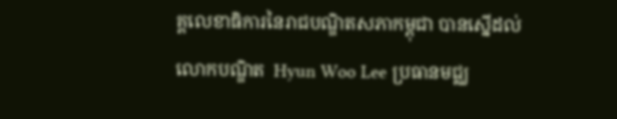គ្គលេខាធិការនៃរាជបណ្ឌិតសភាកម្ពុជា បានស្នើដល់លោកបណ្ឌិត  Hyun Woo Lee ប្រធានមជ្ឈ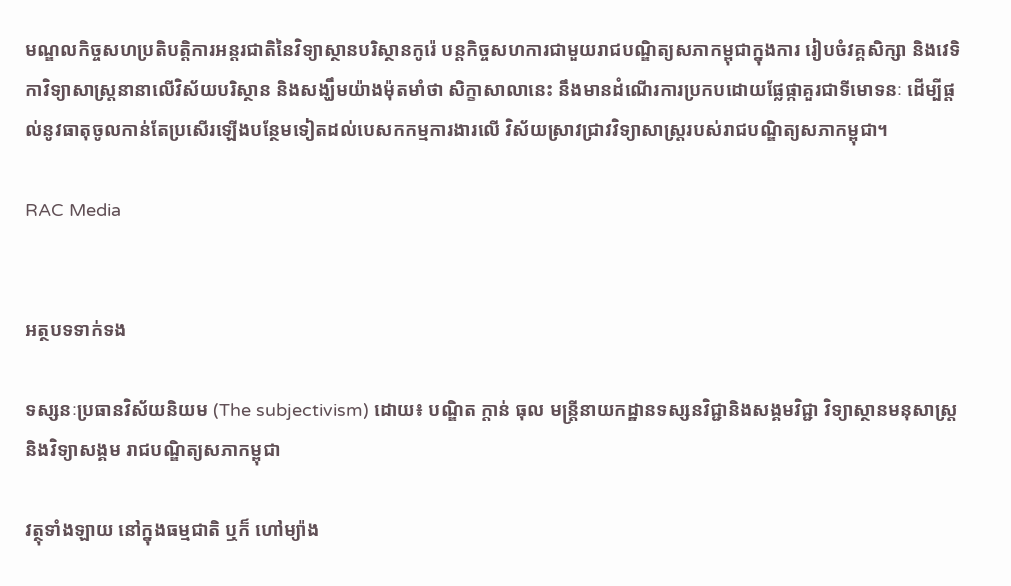មណ្ឌលកិច្ចសហប្រតិបត្តិការអន្តរជាតិនៃវិទ្យាស្ថានបរិស្ថានកូរ៉េ បន្តកិច្ចសហការជាមួយរាជបណ្ឌិត្យសភាកម្ពុជាក្នុងការ រៀបចំវគ្គសិក្សា និងវេទិកាវិទ្យាសាស្រ្តនានាលើវិស័យបរិស្ថាន និងសង្ឃឹមយ៉ាងម៉ុតមាំថា សិក្ខាសាលានេះ នឹងមានដំណើរការប្រកបដោយផ្លែផ្កាគួរជាទីមោទនៈ ដើម្បីផ្តល់នូវធាតុចូលកាន់តែប្រសើរឡើងបន្ថែមទៀតដល់បេសកកម្មការងារលើ វិស័យស្រាវជ្រាវវិទ្យាសាស្រ្តរបស់រាជបណ្ឌិត្យសភាកម្ពុជា។

RAC Media


អត្ថបទទាក់ទង

ទស្សនៈប្រធានវិស័យនិយម (The subjectivism) ដោយ៖ បណ្ឌិត ក្តាន់ ធុល មន្ត្រីនាយកដ្ឋានទស្សនវិជ្ជានិងសង្គមវិជ្ជា វិទ្យាស្ថានមនុសាស្ត្រនិងវិទ្យាសង្គម រាជបណ្ឌិត្យសភាកម្ពុជា

វត្ថុទាំងឡាយ នៅក្នុងធម្មជាតិ ឬក៏ ហៅម្យ៉ាង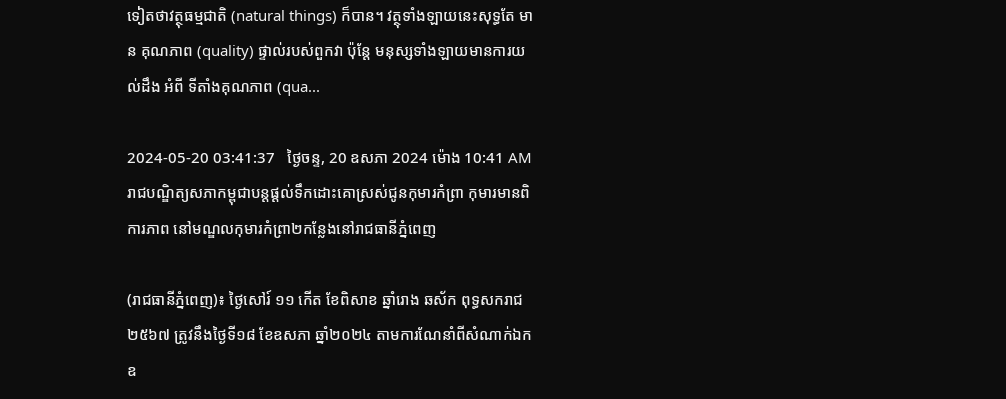ទៀតថាវត្ថុធម្មជាតិ (natural things) ក៏បាន។ វត្ថុទាំងឡាយនេះសុទ្ធតែ មាន គុណភាព (quality) ផ្ទាល់របស់ពួកវា ប៉ុន្តែ មនុស្សទាំងឡាយមានការយល់ដឹង អំពី ទីតាំងគុណភាព (qua...

2024-05-20 03:41:37   ថ្ងៃចន្ទ, 20 ឧសភា 2024 ម៉ោង 10:41 AM
រាជបណ្ឌិត្យសភាកម្ពុជាបន្តផ្ដល់ទឹកដោះគោស្រស់ជូនកុមារកំព្រា កុមារមានពិការភាព នៅមណ្ឌលកុមារកំព្រា២កន្លែងនៅរាជធានីភ្នំពេញ

(រាជធានីភ្នំពេញ)៖ ថ្ងៃសៅរ៍ ១១ កើត ខែពិសាខ ឆ្នាំរោង ឆស័ក ពុទ្ធសករាជ ២៥៦៧ ត្រូវនឹងថ្ងៃទី១៨ ខែឧសភា ឆ្នាំ២០២៤ តាមការណែនាំពីសំណាក់ឯកឧ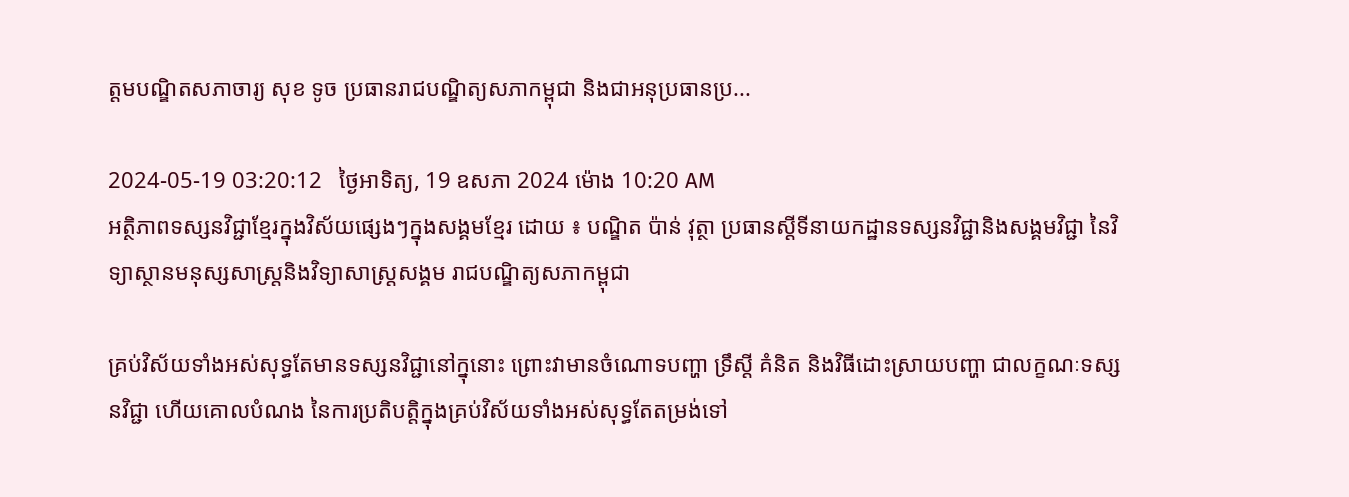ត្ដមបណ្ឌិតសភាចារ្យ សុខ ទូច ប្រធានរាជបណ្ឌិត្យសភាកម្ពុជា និងជាអនុប្រធានប្រ...

2024-05-19 03:20:12   ថ្ងៃអាទិត្យ, 19 ឧសភា 2024 ម៉ោង 10:20 AM
អត្ថិភាពទស្សនវិជ្ជាខ្មែរក្នុងវិស័យផ្សេងៗក្នុងសង្គមខ្មែរ ដោយ ៖ បណ្ឌិត ប៉ាន់ វុត្ថា ប្រធានស្ដីទីនាយកដ្ឋានទស្សនវិជ្ជានិងសង្គមវិជ្ជា នៃវិទ្យាស្ថានមនុស្សសាស្រ្តនិងវិទ្យាសាស្រ្តសង្គម រាជបណ្ឌិត្យសភាកម្ពុជា

គ្រប់វិស័យទាំងអស់សុទ្ធតែមានទស្សនវិជ្ជានៅក្នុនោះ ព្រោះវាមានចំណោទបញ្ហា ទ្រឹស្តី គំនិត និងវិធីដោះស្រាយបញ្ហា ជាលក្ខណៈទស្សនវិជ្ជា ហើយគោលបំណង នៃការប្រតិបត្តិក្នុងគ្រប់វិស័យទាំងអស់សុទ្ធតែតម្រង់ទៅ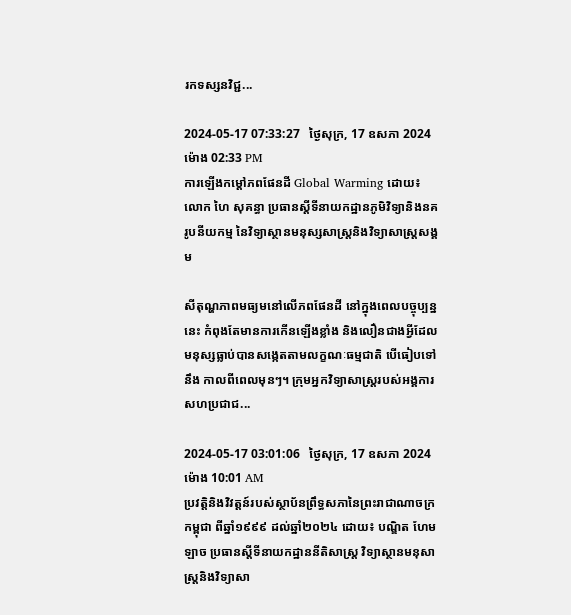រកទស្សនវិជ្ជ...

2024-05-17 07:33:27   ថ្ងៃសុក្រ, 17 ឧសភា 2024 ម៉ោង 02:33 PM
ការឡើងកម្ដៅភពផែនដី Global Warming ដោយ៖ លោក ហៃ សុគន្ធា ប្រធានស្តីទីនាយកដ្ឋានភូមិវិទ្យានិងនគរូបនីយកម្ម នៃវិទ្យាស្ថានមនុស្សសាស្រ្តនិងវិទ្យាសាស្រ្តសង្គម

សីតុណ្ហភាពមធ្យមនៅលើភពផែនដី នៅក្នុងពេលបច្ចុប្បន្ននេះ កំពុងតែមានការកើនឡើងខ្លាំង និងលឿនជាងអ្វីដែលមនុស្សធ្លាប់បានសង្កេតតាមលក្ខណៈធម្មជាតិ បើធៀបទៅនឹង កាលពីពេលមុនៗ។ ក្រុមអ្នកវិទ្យាសាស្រ្តរបស់អង្គការ សហប្រជាជ...

2024-05-17 03:01:06   ថ្ងៃសុក្រ, 17 ឧសភា 2024 ម៉ោង 10:01 AM
ប្រវត្តិនិងវិវត្តន៍របស់ស្ថាប័នព្រឹទ្ធសភានៃព្រះរាជាណាចក្រកម្ពុជា ពីឆ្នាំ១៩៩៩ ដល់ឆ្នាំ២០២៤ ដោយ៖ បណ្ឌិត ហែម ឡាច ប្រធានស្ដីទីនាយកដ្ឋាននីតិសាស្ត្រ វិទ្យាស្ថានមនុសាស្ត្រនិងវិទ្យាសា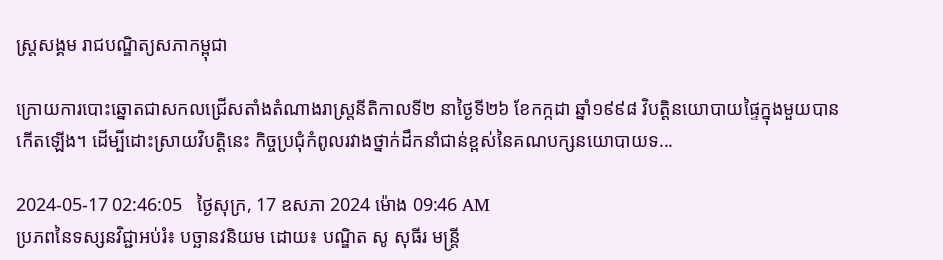ស្ត្រសង្គម រាជបណ្ឌិត្យសភាកម្ពុជា

ក្រោយការបោះឆ្នោតជាសកលជ្រើសតាំងតំណាងរាស្ត្រនីតិកាលទី២ នាថ្ងៃទី២៦ ខែកក្កដា ឆ្នាំ១៩៩៨ វិបត្តិនយោបាយផ្ទៃក្នុងមួយបានកើតឡើង។ ដើម្បីដោះស្រាយវិបត្តិនេះ កិច្ចប្រជុំកំពូលរវាងថ្នាក់ដឹកនាំជាន់ខ្ពស់នៃគណបក្សនយោបាយទ...

2024-05-17 02:46:05   ថ្ងៃសុក្រ, 17 ឧសភា 2024 ម៉ោង 09:46 AM
ប្រភពនៃទស្សនវិជ្ជាអប់រំ៖ បច្ឆានវនិយម ដោយ៖ បណ្ឌិត សូ សុធីរ មន្ត្រី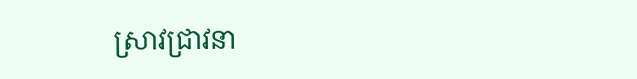ស្រាវជ្រាវនា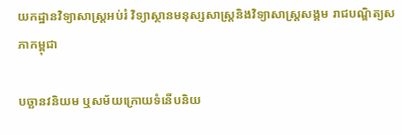យកដ្ឋានវិទ្យាសាស្ត្រអប់រំ វិទ្យាស្ថានមនុស្សសាស្ត្រនិងវិទ្យាសាស្ត្រសង្គម រាជបណ្ឌិត្យសភាកម្ពុជា

បច្ឆានវនិយម ឬសម័យក្រោយទំនើបនិយ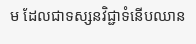ម ដែលជាទស្សនវិជ្ជាទំនើបឈាន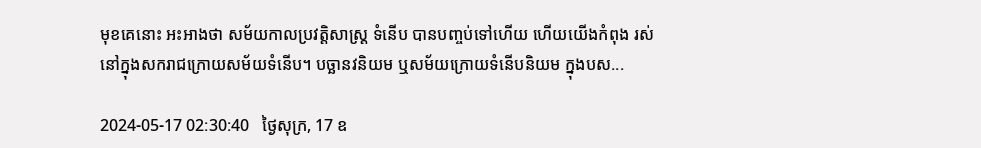មុខគេនោះ អះអាងថា សម័យកាលប្រវត្ដិសាស្ដ្រ ទំនើប បានបញ្ចប់ទៅហើយ ហើយយើងកំពុង រស់នៅក្នុងសករាជក្រោយសម័យទំនើប។ បច្ឆានវនិយម ឬសម័យក្រោយទំនើបនិយម ក្នុងបស...

2024-05-17 02:30:40   ថ្ងៃសុក្រ, 17 ឧ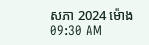សភា 2024 ម៉ោង 09:30 AM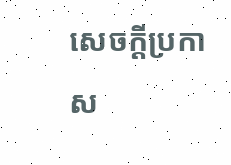សេចក្តីប្រកាស